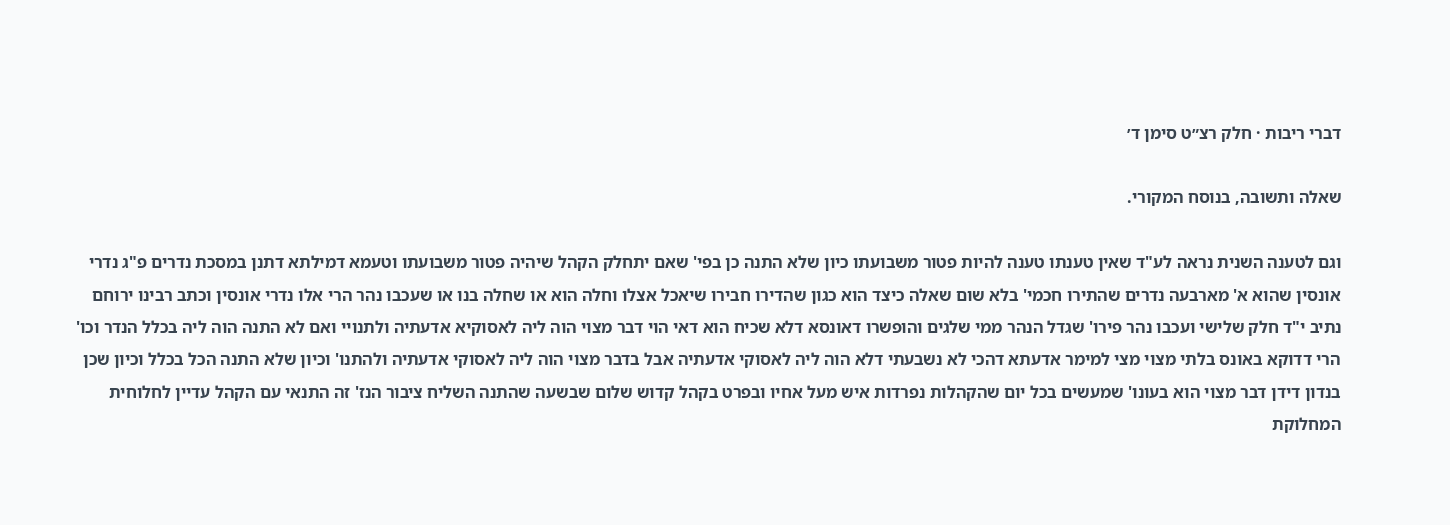דברי ריבות · חלק רצ״ט סימן ד׳

שאלה ותשובה, בנוסח המקורי.

וגם לטענה השנית נראה לע"ד שאין טענתו טענה להיות פטור משבועתו כיון שלא התנה כן בפי' שאם יתחלק הקהל שיהיה פטור משבועתו וטעמא דמילתא דתנן במסכת נדרים פ"ג נדרי אונסין שהוא א' מארבעה נדרים שהתירו חכמי' בלא שום שאלה כיצד הוא כגון שהדירו חבירו שיאכל אצלו וחלה הוא או שחלה בנו או שעכבו נהר הרי אלו נדרי אונסין וכתב רבינו ירוחם נתיב י"ד חלק שלישי ועכבו נהר פירו' שגדל הנהר ממי שלגים והופשרו דאונסא דלא שכיח הוא דאי הוי דבר מצוי הוה ליה לאסוקיא אדעתיה ולתנויי ואם לא התנה הוה ליה בכלל הנדר וכו' הרי דדוקא באונס בלתי מצוי מצי למימר אדעתא דהכי לא נשבעתי דלא הוה ליה לאסוקי אדעתיה אבל בדבר מצוי הוה ליה לאסוקי אדעתיה ולהתנו' וכיון שלא התנה הכל בכלל וכיון שכן בנדון דידן דבר מצוי הוא בעונו' שמעשים בכל יום שהקהלות נפרדות איש מעל אחיו ובפרט בקהל קדוש שלום שבשעה שהתנה השליח ציבור הנז' זה התנאי עם הקהל עדיין לחלוחית המחלוקת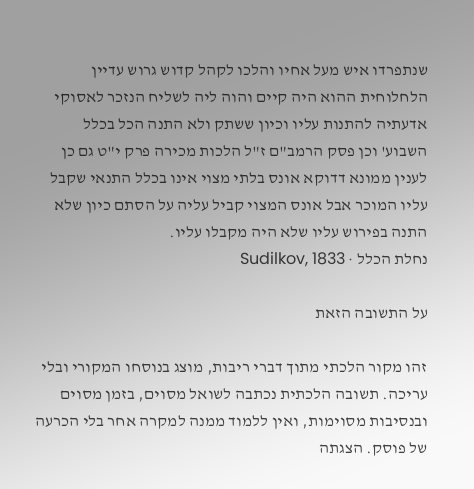שנתפרדו איש מעל אחיו והלכו לקהל קדוש גרוש עדיין הלחלוחית ההוא היה קיים והוה ליה לשליח הנזכר לאסוקי אדעתיה להתנות עליו וכיון ששתק ולא התנה הכל בכלל השבוע' וכן פסק הרמב"ם ז"ל הלכות מכירה פרק י"ט גם כן לענין ממונא דדוקא אונס בלתי מצוי אינו בכלל התנאי שקבל עליו המוכר אבל אונס המצוי קביל עליה על הסתם כיון שלא התנה בפירוש עליו שלא היה מקבלו עליו.
נחלת הכלל · Sudilkov, 1833

על התשובה הזאת

זהו מקור הלכתי מתוך דברי ריבות, מוצג בנוסחו המקורי ובלי עריכה. תשובה הלכתית נכתבה לשואל מסוים, בזמן מסוים ובנסיבות מסוימות, ואין ללמוד ממנה למקרה אחר בלי הכרעה של פוסק. הצגתה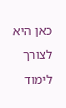כאן היא לצורך לימוד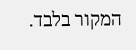המקור בלבד.